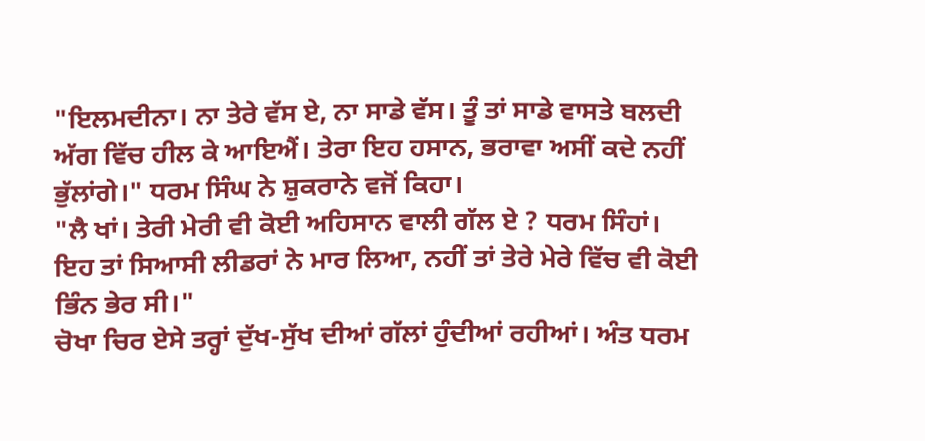"ਇਲਮਦੀਨਾ। ਨਾ ਤੇਰੇ ਵੱਸ ਏ, ਨਾ ਸਾਡੇ ਵੱਸ। ਤੂੰ ਤਾਂ ਸਾਡੇ ਵਾਸਤੇ ਬਲਦੀ ਅੱਗ ਵਿੱਚ ਹੀਲ ਕੇ ਆਇਐਂ। ਤੇਰਾ ਇਹ ਹਸਾਨ, ਭਰਾਵਾ ਅਸੀਂ ਕਦੇ ਨਹੀਂ ਭੁੱਲਾਂਗੇ।" ਧਰਮ ਸਿੰਘ ਨੇ ਸ਼ੁਕਰਾਨੇ ਵਜੋਂ ਕਿਹਾ।
"ਲੈ ਖਾਂ। ਤੇਰੀ ਮੇਰੀ ਵੀ ਕੋਈ ਅਹਿਸਾਨ ਵਾਲੀ ਗੱਲ ਏ ? ਧਰਮ ਸਿੰਹਾਂ। ਇਹ ਤਾਂ ਸਿਆਸੀ ਲੀਡਰਾਂ ਨੇ ਮਾਰ ਲਿਆ, ਨਹੀਂ ਤਾਂ ਤੇਰੇ ਮੇਰੇ ਵਿੱਚ ਵੀ ਕੋਈ ਭਿੰਨ ਭੇਰ ਸੀ।"
ਚੋਖਾ ਚਿਰ ਏਸੇ ਤਰ੍ਹਾਂ ਦੁੱਖ-ਸੁੱਖ ਦੀਆਂ ਗੱਲਾਂ ਹੁੰਦੀਆਂ ਰਹੀਆਂ। ਅੰਤ ਧਰਮ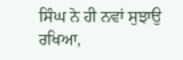ਸਿੰਘ ਨੇ ਹੀ ਨਵਾਂ ਸੁਝਾਉ ਰਖਿਆ,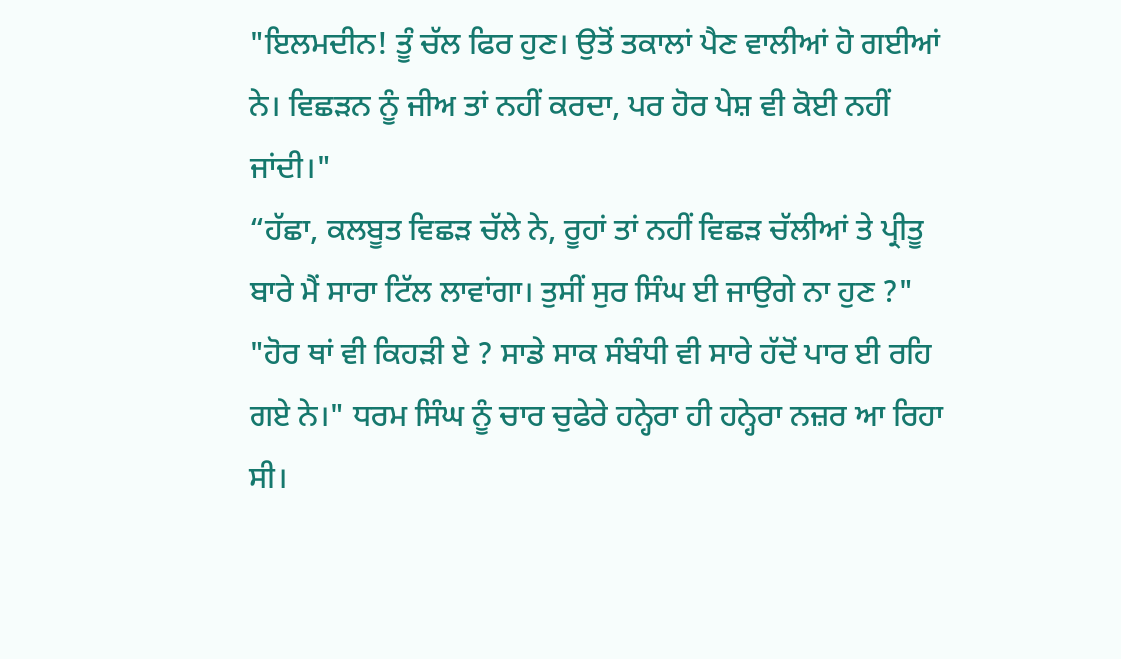"ਇਲਮਦੀਨ! ਤੂੰ ਚੱਲ ਫਿਰ ਹੁਣ। ਉਤੋਂ ਤਕਾਲਾਂ ਪੈਣ ਵਾਲੀਆਂ ਹੋ ਗਈਆਂ ਨੇ। ਵਿਛੜਨ ਨੂੰ ਜੀਅ ਤਾਂ ਨਹੀਂ ਕਰਦਾ, ਪਰ ਹੋਰ ਪੇਸ਼ ਵੀ ਕੋਈ ਨਹੀਂ ਜਾਂਦੀ।"
“ਹੱਛਾ, ਕਲਬੂਤ ਵਿਛੜ ਚੱਲੇ ਨੇ, ਰੂਹਾਂ ਤਾਂ ਨਹੀਂ ਵਿਛੜ ਚੱਲੀਆਂ ਤੇ ਪ੍ਰੀਤੂ ਬਾਰੇ ਮੈਂ ਸਾਰਾ ਟਿੱਲ ਲਾਵਾਂਗਾ। ਤੁਸੀਂ ਸੁਰ ਸਿੰਘ ਈ ਜਾਉਗੇ ਨਾ ਹੁਣ ?"
"ਹੋਰ ਥਾਂ ਵੀ ਕਿਹੜੀ ਏ ? ਸਾਡੇ ਸਾਕ ਸੰਬੰਧੀ ਵੀ ਸਾਰੇ ਹੱਦੋਂ ਪਾਰ ਈ ਰਹਿ ਗਏ ਨੇ।" ਧਰਮ ਸਿੰਘ ਨੂੰ ਚਾਰ ਚੁਫੇਰੇ ਹਨ੍ਹੇਰਾ ਹੀ ਹਨ੍ਹੇਰਾ ਨਜ਼ਰ ਆ ਰਿਹਾ ਸੀ।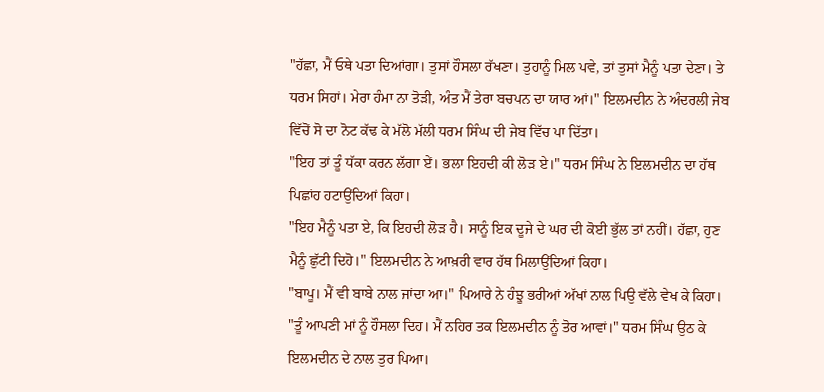"ਹੱਛਾ, ਮੈਂ ਓਥੇ ਪਤਾ ਦਿਆਂਗਾ। ਤੁਸਾਂ ਹੌਸਲਾ ਰੱਖਣਾ। ਤੁਹਾਨੂੰ ਮਿਲ ਪਵੇ, ਤਾਂ ਤੁਸਾਂ ਮੈਨੂੰ ਪਤਾ ਦੇਣਾ। ਤੇ ਧਰਮ ਸਿਹਾਂ। ਮੇਰਾ ਹੰਮਾ ਨਾ ਤੋੜੀ, ਅੰਤ ਮੈਂ ਤੇਰਾ ਬਚਪਨ ਦਾ ਯਾਰ ਆਂ।" ਇਲਮਦੀਨ ਨੇ ਅੰਦਰਲੀ ਜੇਬ ਵਿੱਚੋਂ ਸੋ ਦਾ ਨੋਟ ਕੱਢ ਕੇ ਮੱਲੋ ਮੱਲੀ ਧਰਮ ਸਿੰਘ ਦੀ ਜੇਬ ਵਿੱਚ ਪਾ ਦਿੱਤਾ।
"ਇਹ ਤਾਂ ਤੂੰ ਧੱਕਾ ਕਰਨ ਲੱਗਾ ਏਂ। ਭਲਾ ਇਹਦੀ ਕੀ ਲੋੜ ਏ।" ਧਰਮ ਸਿੰਘ ਨੇ ਇਲਮਦੀਨ ਦਾ ਹੱਥ ਪਿਛਾਂਹ ਹਟਾਉਂਦਿਆਂ ਕਿਹਾ।
"ਇਹ ਮੈਨੂੰ ਪਤਾ ਏ, ਕਿ ਇਹਦੀ ਲੋੜ ਹੈ। ਸਾਨੂੰ ਇਕ ਦੂਜੇ ਦੇ ਘਰ ਦੀ ਕੋਈ ਭੁੱਲ ਤਾਂ ਨਹੀਂ। ਹੱਛਾ, ਹੁਣ ਮੈਨੂੰ ਛੁੱਟੀ ਦਿਹੋ।" ਇਲਮਦੀਨ ਨੇ ਆਖ਼ਰੀ ਵਾਰ ਹੱਥ ਮਿਲਾਉਂਦਿਆਂ ਕਿਹਾ।
"ਬਾਪੂ। ਮੈਂ ਵੀ ਬਾਬੇ ਨਾਲ ਜਾਂਦਾ ਆ।" ਪਿਆਰੇ ਨੇ ਹੰਝੂ ਭਰੀਆਂ ਅੱਖਾਂ ਨਾਲ ਪਿਉ ਵੱਲੇ ਵੇਖ ਕੇ ਕਿਹਾ।
"ਤੂੰ ਆਪਣੀ ਮਾਂ ਨੂੰ ਹੌਸਲਾ ਦਿਹ। ਮੈਂ ਨਹਿਰ ਤਕ ਇਲਮਦੀਨ ਨੂੰ ਤੋਰ ਆਵਾਂ।" ਧਰਮ ਸਿੰਘ ਉਠ ਕੇ ਇਲਮਦੀਨ ਦੇ ਨਾਲ ਤੁਰ ਪਿਆ।